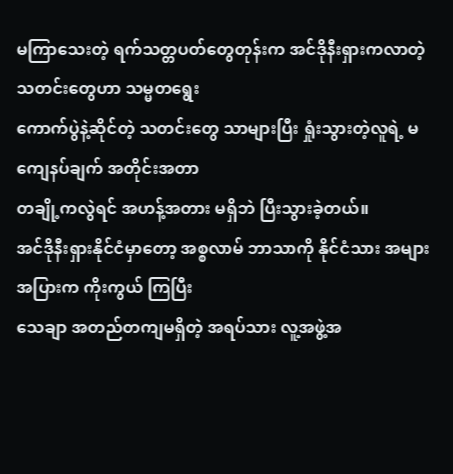မကြာသေးတဲ့ ရက်သတ္တပတ်တွေတုန်းက အင်ဒိုနီးရှားကလာတဲ့ သတင်းတွေဟာ သမ္မတရွေး
ကောက်ပွဲနဲ့ဆိုင်တဲ့ သတင်းတွေ သာများပြီး ရှုံးသွားတဲ့လူရဲ့ မကျေနပ်ချက် အတိုင်းအတာ
တချို့ကလွဲရင် အဟန့်အတား မရှိဘဲ ပြီးသွားခဲ့တယ်။
အင်ဒိုနီးရှားနိုင်ငံမှာတော့ အစ္စလာမ် ဘာသာကို နိုင်ငံသား အများအပြားက ကိုးကွယ် ကြပြီး
သေချာ အတည်တကျမရှိတဲ့ အရပ်သား လူ့အဖွဲ့အ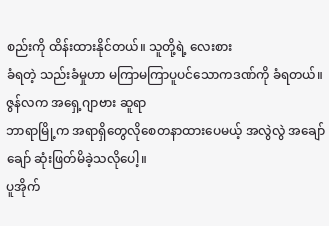စည်းကို ထိန်းထားနိုင်တယ်။ သူတို့ရဲ့ လေးစား
ခံရတဲ့ သည်းခံမှုဟာ မကြာမကြာပူပင်သောကဒဏ်ကို ခံရတယ်။ ဇွန်လက အရှေ့ဂျာဗား ဆူရာ
ဘာရာမြို့က အရာရှိတွေလိုစေတနာထားပေမယ့် အလွဲလွဲ အချော်ချော် ဆုံးဖြတ်မိခဲ့သလိုပေါ့။
ပူအိုက်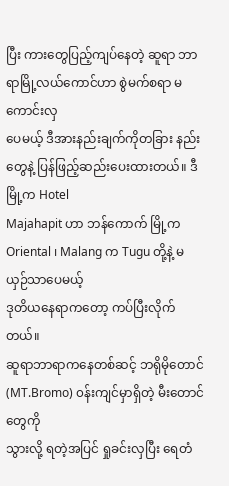ပြီး ကားတွေပြည့်ကျပ်နေတဲ့ ဆူရာ ဘာရာမြို့လယ်ကောင်ဟာ စွဲမက်စရာ မကောင်းလှ
ပေမယ့် ဒီအားနည်းချက်ကိုတခြား နည်းတွေနဲ့ ပြန်ဖြည့်ဆည်းပေးထားတယ်။ ဒီမြို့က Hotel
Majahapit ဟာ ဘန်ကောက် မြို့က Oriental ၊ Malang က Tugu တို့နဲ့ မယှဉ်သာပေမယ့်
ဒုတိယနေရာကတော့ ကပ်ပြီးလိုက်တယ်။
ဆူရာဘာရာကနေတစ်ဆင့် ဘရိုမိုတောင် (MT.Bromo) ၀န်းကျင်မှာရှိတဲ့ မီးတောင်တွေကို
သွားလို့ ရတဲ့အပြင် ရှုခင်းလှပြီး ရေတံ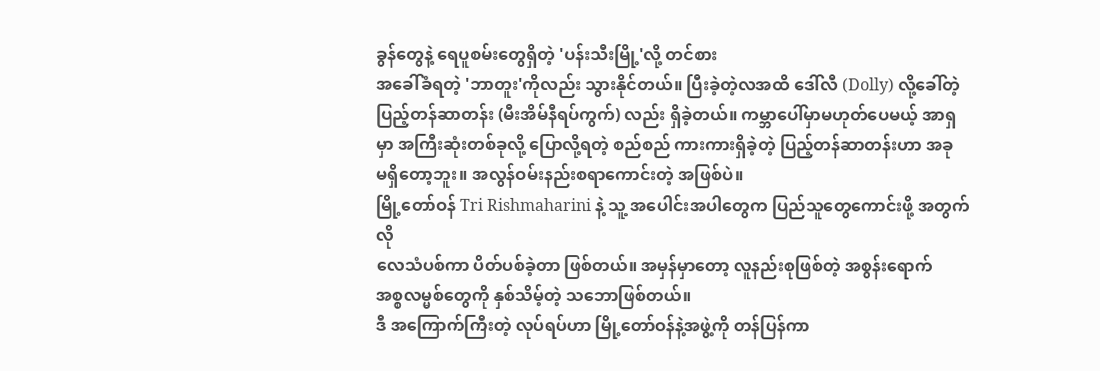ခွန်တွေနဲ့ ရေပူစမ်းတွေရှိတဲ့ 'ပန်းသီးမြို့'လို့ တင်စား
အခေါ်ခံရတဲ့ 'ဘာတူး'ကိုလည်း သွားနိုင်တယ်။ ပြီးခဲ့တဲ့လအထိ ဒေါ်လီ (Dolly) လို့ခေါ်တဲ့
ပြည့်တန်ဆာတန်း (မီးအိမ်နီရပ်ကွက်) လည်း ရှိခဲ့တယ်။ ကမ္ဘာပေါ်မှာမဟုတ်ပေမယ့် အာရှ
မှာ အကြီးဆုံးတစ်ခုလို့ ပြောလို့ရတဲ့ စည်စည် ကားကားရှိခဲ့တဲ့ ပြည့်တန်ဆာတန်းဟာ အခု
မရှိတော့ဘူး။ အလွန်ဝမ်းနည်းစရာကောင်းတဲ့ အဖြစ်ပဲ။
မြို့တော်ဝန် Tri Rishmaharini နဲ့ သူ့ အပေါင်းအပါတွေက ပြည်သူတွေကောင်းဖို့ အတွက်လို
လေသံပစ်ကာ ပိတ်ပစ်ခဲ့တာ ဖြစ်တယ်။ အမှန်မှာတော့ လူနည်းစုဖြစ်တဲ့ အစွန်းရောက်
အစ္စလမ္မစ်တွေကို နှစ်သိမ့်တဲ့ သဘောဖြစ်တယ်။
ဒီ အကြောက်ကြီးတဲ့ လုပ်ရပ်ဟာ မြို့တော်ဝန်နဲ့အဖွဲ့ကို တန်ပြန်ကာ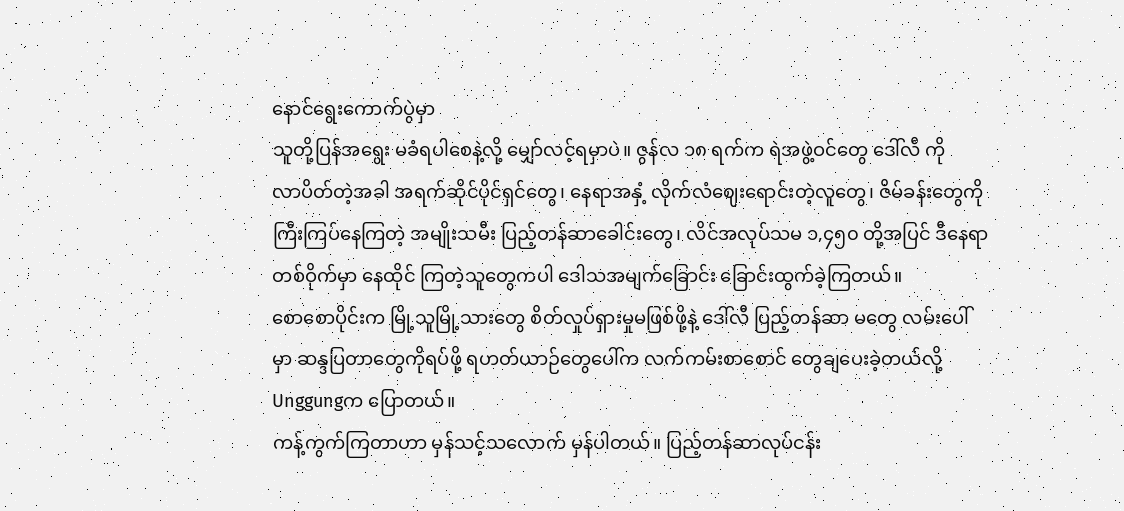နောင်ရွေးကောက်ပွဲမှာ
သူတို့ပြန်အရွေး မခံရပါစေနဲ့လို့ မျှော်လင့်ရမှာပဲ။ ဇွန်လ ၁၈ ရက်က ရဲအဖွဲ့ဝင်တွေ ဒေါ်လီ ကို
လာပိတ်တဲ့အခါ အရက်ဆိုင်ပိုင်ရှင်တွေ၊ နေရာအနှံ့ လိုက်လံဈေးရောင်းတဲ့လူတွေ၊ ဇိမ်ခန်းတွေကို
ကြီးကြပ်နေကြတဲ့ အမျိုးသမီး ပြည့်တန်ဆာခေါင်းတွေ၊ လိင်အလုပ်သမ ၁,၄၅၀ တို့အပြင် ဒီနေရာ
တစ်ဝိုက်မှာ နေထိုင် ကြတဲ့သူတွေကပါ ဒေါသအမျက်ခြောင်း ခြောင်းထွက်ခဲ့ကြတယ်။
စောစောပိုင်းက မြို့သူမြို့သားတွေ စိတ်လှုပ်ရှားမှုမဖြစ်ဖို့နဲ့ ဒေါ်လီ ပြည့်တန်ဆာ မတွေ လမ်းပေါ်
မှာ ဆန္ဒပြတာတွေကိုရပ်ဖို့ ရဟတ်ယာဉ်တွေပေါ်က လက်ကမ်းစာစောင် တွေချပေးခဲ့တယ်လို့
Unggungက ပြောတယ်။
ကန့်ကွက်ကြတာဟာ မှန်သင့်သလောက် မှန်ပါတယ်။ ပြည့်တန်ဆာလုပ်ငန်း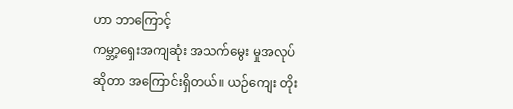ဟာ ဘာကြောင့်
ကမ္ဘာ့ရှေးအကျဆုံး အသက်မွေး မှုအလုပ်ဆိုတာ အကြောင်းရှိတယ်။ ယဉ်ကျေး တိုး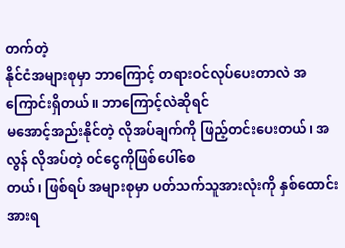တက်တဲ့
နိုင်ငံအများစုမှာ ဘာကြောင့် တရားဝင်လုပ်ပေးတာလဲ အကြောင်းရှိတယ်။ ဘာကြောင့်လဲဆိုရင်
မအောင့်အည်းနိုင်တဲ့ လိုအပ်ချက်ကို ဖြည့်တင်းပေးတယ်၊ အလွန် လိုအပ်တဲ့ ၀င်ငွေကိုဖြစ်ပေါ်စေ
တယ်၊ ဖြစ်ရပ် အများစုမှာ ပတ်သက်သူအားလုံးကို နှစ်ထောင်းအားရ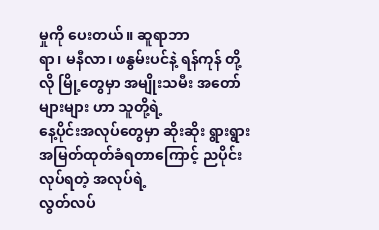မှုကို ပေးတယ်။ ဆူရာဘာ
ရာ၊ မနီလာ၊ ဖနွမ်းပင်နဲ့ ရန်ကုန် တို့လို မြို့တွေမှာ အမျိုးသမီး အတော်များများ ဟာ သူတို့ရဲ့
နေ့ပိုင်းအလုပ်တွေမှာ ဆိုးဆိုး ရွားရွားအမြတ်ထုတ်ခံရတာကြောင့် ညပိုင်း လုပ်ရတဲ့ အလုပ်ရဲ့
လွတ်လပ်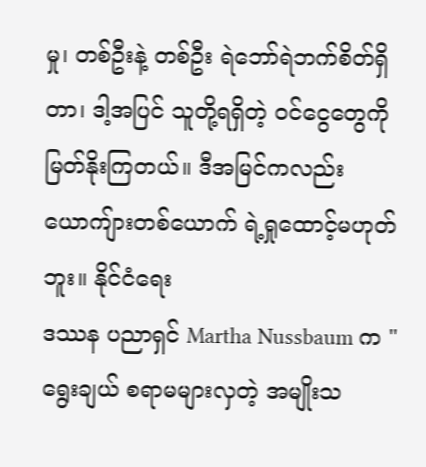မှု၊ တစ်ဦးနဲ့ တစ်ဦး ရဲဘော်ရဲဘက်စိတ်ရှိတာ၊ ဒါ့အပြင် သူတို့ရရှိတဲ့ ၀င်ငွေတွေကို
မြတ်နိုးကြတယ်။ ဒီအမြင်ကလည်း ယောကျ်ားတစ်ယောက် ရဲ့ရှုထောင့်မဟုတ်ဘူး။ နိုင်ငံရေး
ဒဿန ပညာရှင် Martha Nussbaum က "ရွေးချယ် စရာမများလှတဲ့ အမျိုးသ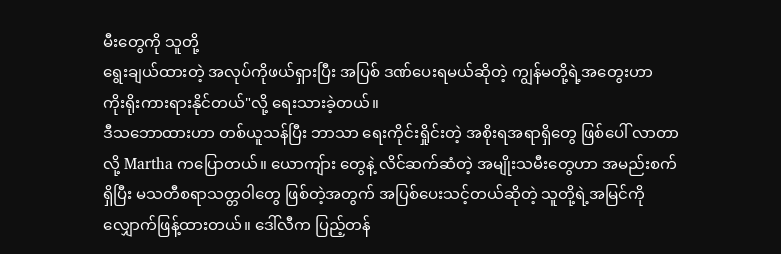မီးတွေကို သူတို့
ရွေးချယ်ထားတဲ့ အလုပ်ကိုဖယ်ရှားပြီး အပြစ် ဒဏ်ပေးရမယ်ဆိုတဲ့ ကျွန်မတို့ရဲ့အတွေးဟာ
ကိုးရိုးကားရားနိုင်တယ်"လို့ ရေးသားခဲ့တယ်။
ဒီသဘောထားဟာ တစ်ယူသန်ပြီး ဘာသာ ရေးကိုင်းရှိုင်းတဲ့ အစိုးရအရာရှိတွေ ဖြစ်ပေါ် လာတာ
လို့ Martha ကပြောတယ်။ ယောကျ်ား တွေနဲ့ လိင်ဆက်ဆံတဲ့ အမျိုးသမီးတွေဟာ အမည်းစက်
ရှိပြီး မသတီစရာသတ္တဝါတွေ ဖြစ်တဲ့အတွက် အပြစ်ပေးသင့်တယ်ဆိုတဲ့ သူတို့ရဲ့အမြင်ကို
လျှောက်ဖြန့်ထားတယ်။ ဒေါ်လီက ပြည့်တန်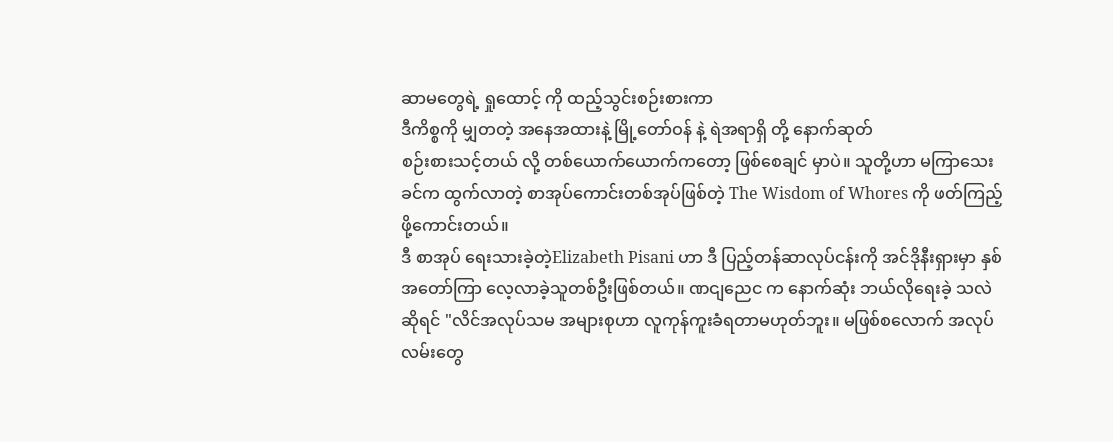ဆာမတွေရဲ့ ရှုထောင့် ကို ထည့်သွင်းစဉ်းစားကာ
ဒီကိစ္စကို မျှတတဲ့ အနေအထားနဲ့ မြို့တော်ဝန် နဲ့ ရဲအရာရှိ တို့ နောက်ဆုတ်
စဉ်းစားသင့်တယ် လို့ တစ်ယောက်ယောက်ကတော့ ဖြစ်စေချင် မှာပဲ။ သူတို့ဟာ မကြာသေး
ခင်က ထွက်လာတဲ့ စာအုပ်ကောင်းတစ်အုပ်ဖြစ်တဲ့ The Wisdom of Whores ကို ဖတ်ကြည့်
ဖို့ကောင်းတယ်။
ဒီ စာအုပ် ရေးသားခဲ့တဲ့Elizabeth Pisani ဟာ ဒီ ပြည့်တန်ဆာလုပ်ငန်းကို အင်ဒိုနီးရှားမှာ နှစ်
အတော်ကြာ လေ့လာခဲ့သူတစ်ဦးဖြစ်တယ်။ ဏငျညေင က နောက်ဆုံး ဘယ်လိုရေးခဲ့ သလဲ
ဆိုရင် "လိင်အလုပ်သမ အများစုဟာ လူကုန်ကူးခံရတာမဟုတ်ဘူး။ မဖြစ်စလောက် အလုပ်
လမ်းတွေ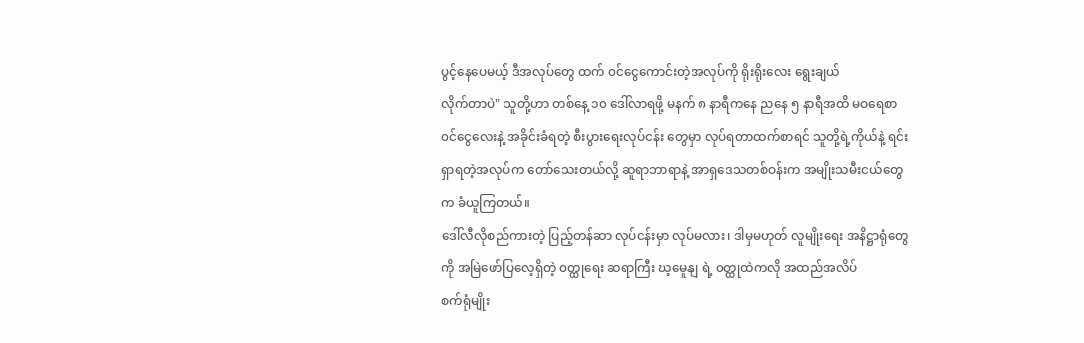ပွင့်နေပေမယ့် ဒီအလုပ်တွေ ထက် ၀င်ငွေကောင်းတဲ့အလုပ်ကို ရိုးရိုးလေး ရွေးချယ်
လိုက်တာပဲ" သူတို့ဟာ တစ်နေ့ ၁၀ ဒေါ်လာရဖို့ မနက် ၈ နာရီကနေ ညနေ ၅ နာရီအထိ မဝရေစာ
၀င်ငွေလေးနဲ့ အခိုင်းခံရတဲ့ စီးပွားရေးလုပ်ငန်း တွေမှာ လုပ်ရတာထက်စာရင် သူတို့ရဲ့ကိုယ်နဲ့ ရင်း
ရှာရတဲ့အလုပ်က တော်သေးတယ်လို့ ဆူရာဘာရာနဲ့ အာရှဒေသတစ်ဝန်းက အမျိုးသမီးငယ်တွေ
က ခံယူကြတယ်။
ဒေါ်လီလိုစည်ကားတဲ့ ပြည့်တန်ဆာ လုပ်ငန်းမှာ လုပ်မလား၊ ဒါမှမဟုတ် လူမျိုးရေး အနိဋ္ဌာရုံတွေ
ကို အမြဲဖော်ပြလေ့ရှိတဲ့ ၀တ္ထုရေး ဆရာကြီး ဃ့မေူနျ ရဲ့ ၀တ္ထုထဲကလို အထည်အလိပ်
စက်ရုံမျိုး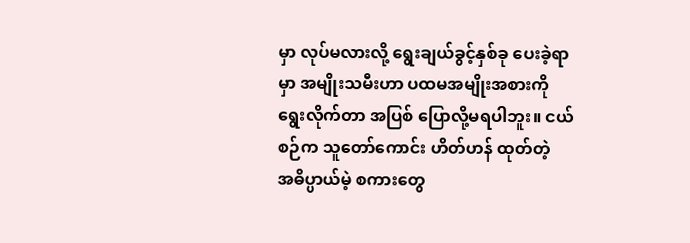မှာ လုပ်မလားလို့ ရွေးချယ်ခွင့်နှစ်ခု ပေးခဲ့ရာမှာ အမျိုးသမီးဟာ ပထမအမျိုးအစားကို
ရွေးလိုက်တာ အပြစ် ပြောလို့မရပါဘူး။ ငယ်စဉ်က သူတော်ကောင်း ဟိတ်ဟန် ထုတ်တဲ့
အဓိပ္ပာယ်မဲ့ စကားတွေ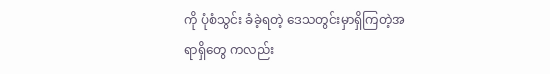ကို ပုံစံသွင်း ခံခဲ့ရတဲ့ ဒေသတွင်းမှာရှိကြတဲ့အရာရှိတွေ ကလည်း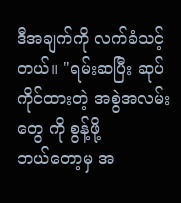ဒီအချက်ကို လက်ခံသင့်တယ်။ "ရမ်းဆပြီး ဆုပ်ကိုင်ထားတဲ့ အစွဲအလမ်းတွေ ကို စွန့်ဖို့
ဘယ်တော့မှ အ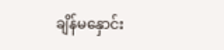ချိန်မနှောင်း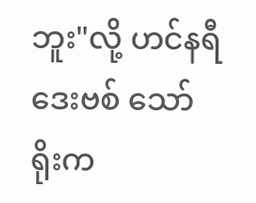ဘူး"လို့ ဟင်နရီဒေးဗစ် သော်ရိုးက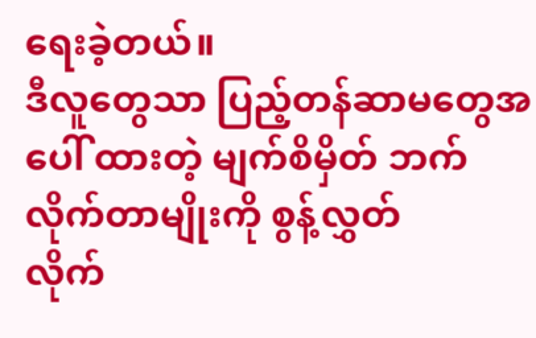ရေးခဲ့တယ်။
ဒီလူတွေသာ ပြည့်တန်ဆာမတွေအပေါ် ထားတဲ့ မျက်စိမှိတ် ဘက်လိုက်တာမျိုးကို စွန့်လွှတ်
လိုက်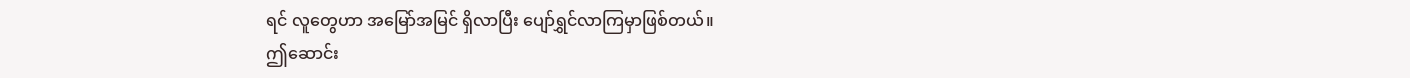ရင် လူတွေဟာ အမြော်အမြင် ရှိလာပြီး ပျော်ရွှင်လာကြမှာဖြစ်တယ်။
ဤဆောင်း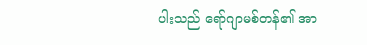ပါးသည် ရော်ဂျာမစ်တန်၏ အာ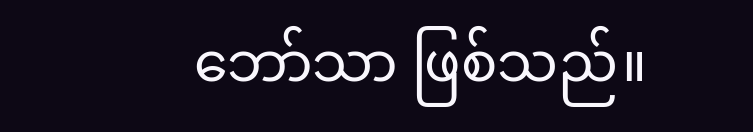ဘော်သာ ဖြစ်သည်။